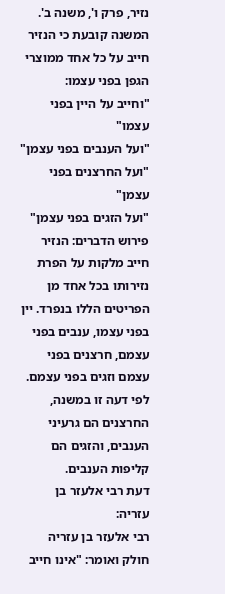נזיר, פרק ו', משנה ב'. המשנה קובעת כי הנזיר חייב על כל אחד ממוצרי הגפן בפני עצמו:
"וחייב על היין בפני עצמו"
"ועל הענבים בפני עצמן"
"ועל החרצנים בפני עצמן"
"ועל הזגים בפני עצמן"
פירוש הדברים: הנזיר חייב מלקות על הפרת נזירותו בכל אחד מן הפריטים הללו בנפרד. יין בפני עצמו, ענבים בפני עצמם, חרצנים בפני עצמם וזגים בפני עצמם. לפי דעה זו במשנה, החרצנים הם גרעיני הענבים, והזגים הם קליפות הענבים.
דעת רבי אלעזר בן עזריה:
רבי אלעזר בן עזריה חולק ואומר: "אינו חייב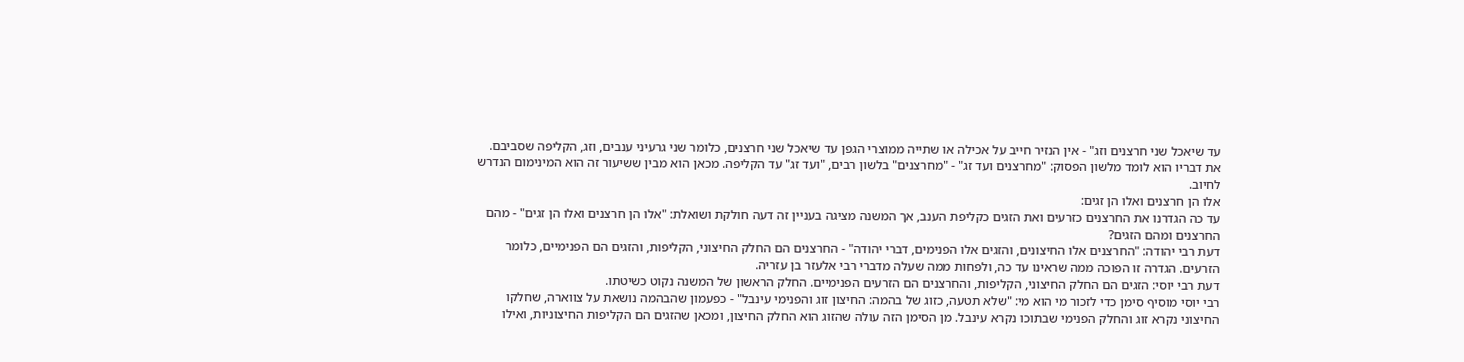עד שיאכל שני חרצנים וזג" - אין הנזיר חייב על אכילה או שתייה ממוצרי הגפן עד שיאכל שני חרצנים, כלומר שני גרעיני ענבים, וזג, הקליפה שסביבם. את דבריו הוא לומד מלשון הפסוק: "מחרצנים ועד זג" - "מחרצנים" בלשון רבים, "ועד זג" עד הקליפה. מכאן הוא מבין ששיעור זה הוא המינימום הנדרש לחיוב.
אלו הן חרצנים ואלו הן זגים:
עד כה הגדרנו את החרצנים כזרעים ואת הזגים כקליפת הענב, אך המשנה מציגה בעניין זה דעה חולקת ושואלת: "אלו הן חרצנים ואלו הן זגים" - מהם החרצנים ומהם הזגים?
דעת רבי יהודה: "החרצנים אלו החיצונים, והזגים אלו הפנימים, דברי יהודה" - החרצנים הם החלק החיצוני, הקליפות, והזגים הם הפנימיים, כלומר הזרעים. הגדרה זו הפוכה ממה שראינו עד כה, ולפחות ממה שעלה מדברי רבי אלעזר בן עזריה.
דעת רבי יוסי: הזגים הם החלק החיצוני, הקליפות, והחרצנים הם הזרעים הפנימיים. החלק הראשון של המשנה נקוט כשיטתו.
רבי יוסי מוסיף סימן כדי לזכור מי הוא מי: "שלא תטעה, כזוג של בהמה: החיצון זוג והפנימי עינבל" - כפעמון שהבהמה נושאת על צווארה, שחלקו החיצוני נקרא זוג והחלק הפנימי שבתוכו נקרא עינבל. מן הסימן הזה עולה שהזוג הוא החלק החיצון, ומכאן שהזגים הם הקליפות החיצוניות, ואילו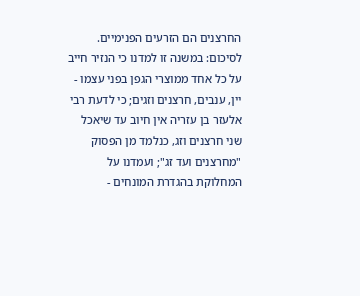החרצנים הם הזרעים הפנימיים.
לסיכום: במשנה זו למדנו כי הנזיר חייב על כל אחד ממוצרי הגפן בפני עצמו - יין, ענבים, חרצנים וזגים; כי לדעת רבי אלעזר בן עזריה אין חיוב עד שיאכל שני חרצנים וזג, כנלמד מן הפסוק "מחרצנים ועד זג"; ועמדנו על המחלוקת בהגדרת המונחים -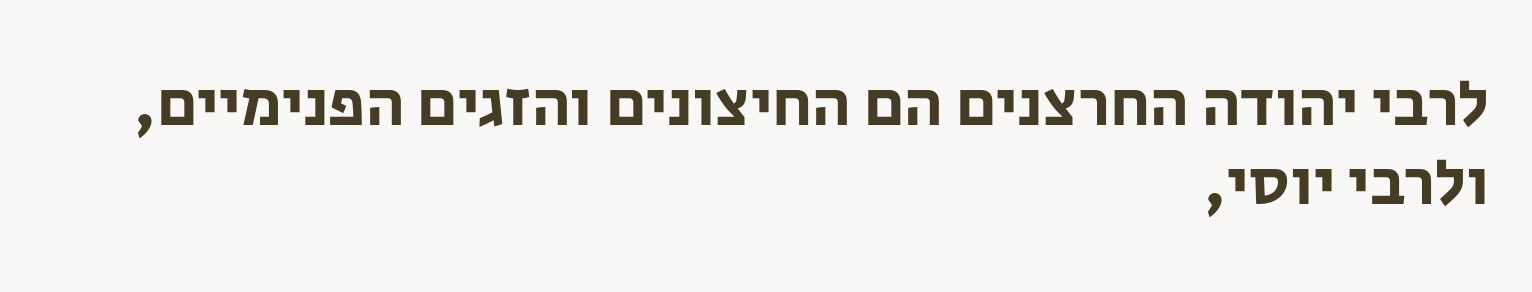לרבי יהודה החרצנים הם החיצונים והזגים הפנימיים, ולרבי יוסי,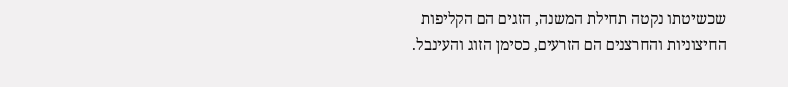שכשיטתו נקטה תחילת המשנה, הזגים הם הקליפות החיצוניות והחרצנים הם הזרעים, כסימן הזוג והעינבל.